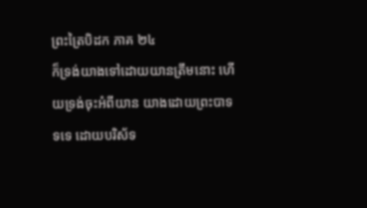ព្រះត្រៃបិដក ភាគ ២៤
ក៏ទ្រង់យាងទៅដោយយានត្រឹមនោះ ហើយទ្រង់ចុះអំពីយាន យាងដោយព្រះបាទទទេ ដោយបរិស័ទ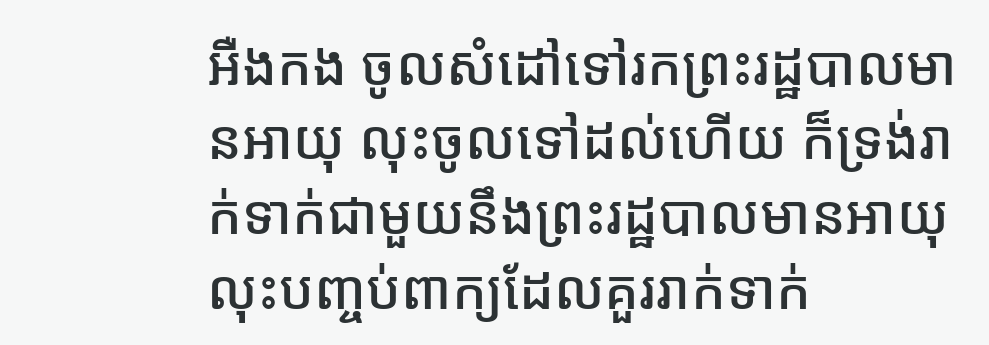អឺងកង ចូលសំដៅទៅរកព្រះរដ្ឋបាលមានអាយុ លុះចូលទៅដល់ហើយ ក៏ទ្រង់រាក់ទាក់ជាមួយនឹងព្រះរដ្ឋបាលមានអាយុ លុះបញ្ចប់ពាក្យដែលគួររាក់ទាក់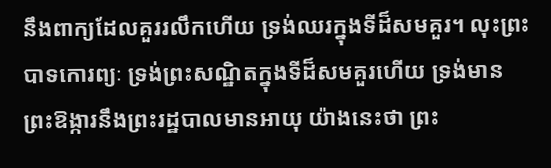នឹងពាក្យដែលគួររលឹកហើយ ទ្រង់ឈរក្នុងទីដ៏សមគួរ។ លុះព្រះបាទកោរព្យៈ ទ្រង់ព្រះសណ្ឋិតក្នុងទីដ៏សមគួរហើយ ទ្រង់មានព្រះឱង្ការនឹងព្រះរដ្ឋបាលមានអាយុ យ៉ាងនេះថា ព្រះ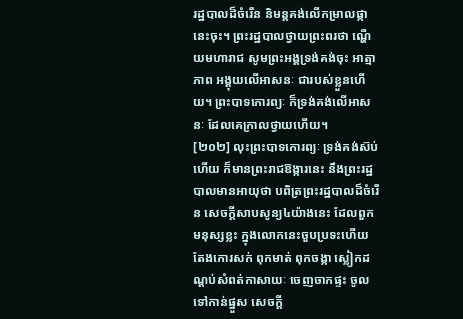រដ្ឋបាលដ៏ចំរើន និមន្តគង់លើកម្រាលផ្កានេះចុះ។ ព្រះរដ្ឋបាលថ្វាយព្រះពរថា ណ្ហើយមហារាជ សូមព្រះអង្គទ្រង់គង់ចុះ អាត្មាភាព អង្គុយលើអាសនៈ ជារបស់ខ្លួនហើយ។ ព្រះបាទកោរព្យៈ ក៏ទ្រង់គង់លើអាសនៈ ដែលគេក្រាលថ្វាយហើយ។
[២០២] លុះព្រះបាទកោរព្យៈ ទ្រង់គង់ស៊ប់ហើយ ក៏មានព្រះរាជឱង្ការនេះ នឹងព្រះរដ្ឋបាលមានអាយុថា បពិត្រព្រះរដ្ឋបាលដ៏ចំរើន សេចក្តីសាបសូន្យ៤យ៉ាងនេះ ដែលពួកមនុស្សខ្លះ ក្នុងលោកនេះចួបប្រទះហើយ តែងកោរសក់ ពុកមាត់ ពុកចង្កា ស្លៀកដណ្តប់សំពត់កាសាយៈ ចេញចាកផ្ទះ ចូលទៅកាន់ផ្នួស សេចក្តី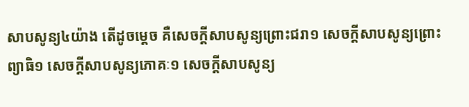សាបសូន្យ៤យ៉ាង តើដូចម្តេច គឺសេចក្តីសាបសូន្យព្រោះជរា១ សេចក្តីសាបសូន្យព្រោះព្យាធិ១ សេចក្តីសាបសូន្យភោគៈ១ សេចក្តីសាបសូន្យ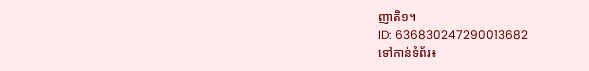ញាតិ១។
ID: 636830247290013682
ទៅកាន់ទំព័រ៖